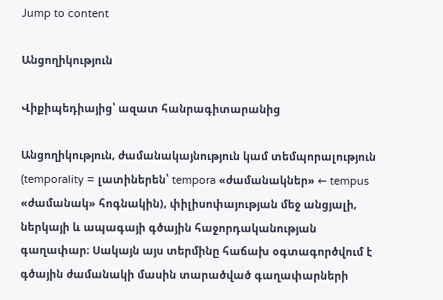Jump to content

Անցողիկություն

Վիքիպեդիայից՝ ազատ հանրագիտարանից

Անցողիկություն, ժամանակայնություն կամ տեմպորալություն (temporality = լատիներեն՝ tempora «ժամանակներ» ← tempus «ժամանակ» հոգնակին), փիլիսոփայության մեջ անցյալի, ներկայի և ապագայի գծային հաջորդականության գաղափար։ Սակայն այս տերմինը հաճախ օգտագործվում է գծային ժամանակի մասին տարածված գաղափարների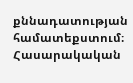քննադատության համատեքստում։ Հասարակական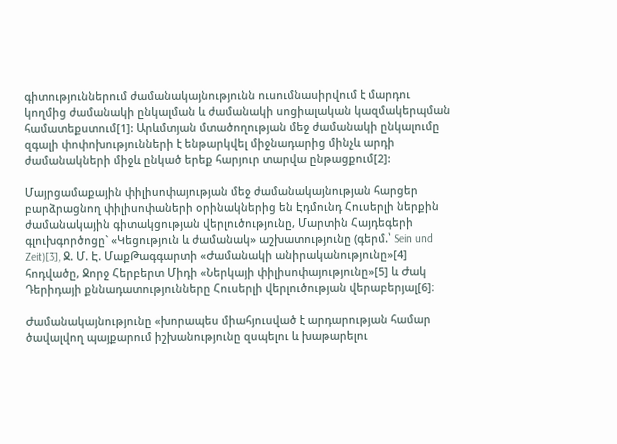գիտություններում ժամանակայնությունն ուսումնասիրվում է մարդու կողմից ժամանակի ընկալման և ժամանակի սոցիալական կազմակերպման համատեքստում[1]: Արևմտյան մտածողության մեջ ժամանակի ընկալումը զգալի փոփոխությունների է ենթարկվել միջնադարից մինչև արդի ժամանակների միջև ընկած երեք հարյուր տարվա ընթացքում[2]:

Մայրցամաքային փիլիսոփայության մեջ ժամանակայնության հարցեր բարձրացնող փիլիսոփաների օրինակներից են Էդմունդ Հուսերլի ներքին ժամանակային գիտակցության վերլուծությունը, Մարտին Հայդեգերի գլուխգործոցը` «Կեցություն և ժամանակ» աշխատությունը (գերմ.՝ Sein und Zeit)[3], Ջ. Մ. Է. ՄաքԹագգարտի «Ժամանակի անիրականությունը»[4] հոդվածը, Ջորջ Հերբերտ Միդի «Ներկայի փիլիսոփայությունը»[5] և Ժակ Դերիդայի քննադատությունները Հուսերլի վերլուծության վերաբերյալ[6]։

Ժամանակայնությունը «խորապես միահյուսված է արդարության համար ծավալվող պայքարում իշխանությունը զսպելու և խաթարելու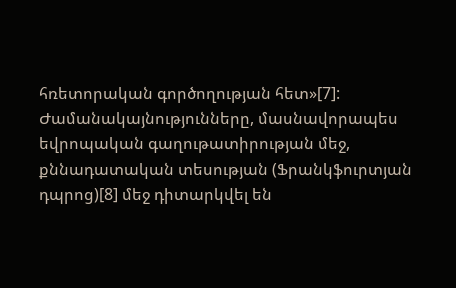հռետորական գործողության հետ»[7]: Ժամանակայնությունները, մասնավորապես եվրոպական գաղութատիրության մեջ, քննադատական տեսության (Ֆրանկֆուրտյան դպրոց)[8] մեջ դիտարկվել են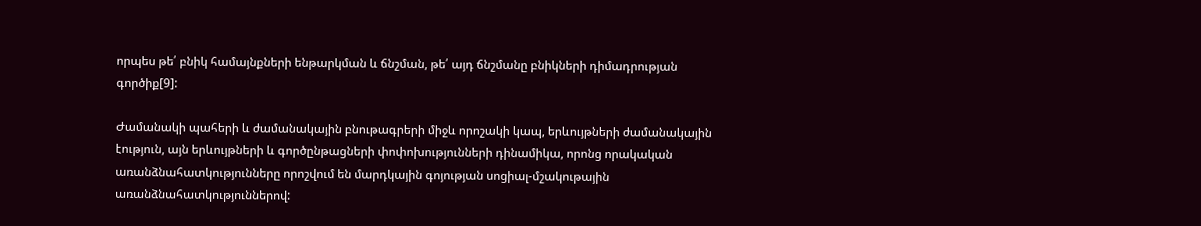որպես թե՛ բնիկ համայնքների ենթարկման և ճնշման, թե՛ այդ ճնշմանը բնիկների դիմադրության գործիք[9]:

Ժամանակի պահերի և ժամանակային բնութագրերի միջև որոշակի կապ, երևույթների ժամանակային էություն, այն երևույթների և գործընթացների փոփոխությունների դինամիկա, որոնց որակական առանձնահատկությունները որոշվում են մարդկային գոյության սոցիալ-մշակութային առանձնահատկություններով: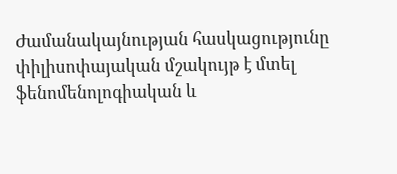Ժամանակայնության հասկացությունը փիլիսոփայական մշակույթ է մտել ֆենոմենոլոգիական և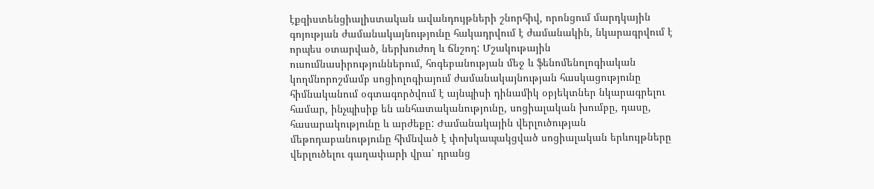էքզիստենցիալիստական ավանդույթների շնորհիվ, որոնցում մարդկային գոյության ժամանակայնությունը հակադրվում է ժամանակին, նկարագրվում է որպես օտարված, ներխուժող և ճնշող: Մշակութային ուսումնասիրություններում, հոգեբանության մեջ և ֆենոմենոլոգիական կողմնորոշմամբ սոցիոլոգիայում ժամանակայնության հասկացությունը հիմնականում օգտագործվում է այնպիսի դինամիկ օբյեկտներ նկարագրելու համար, ինչպիսիք են անհատականությունը, սոցիալական խումբը, դասը, հասարակությունը և արժեքը: Ժամանակային վերլուծության մեթոդաբանությունը հիմնված է փոխկապակցված սոցիալական երևույթները վերլուծելու գաղափարի վրա՝ դրանց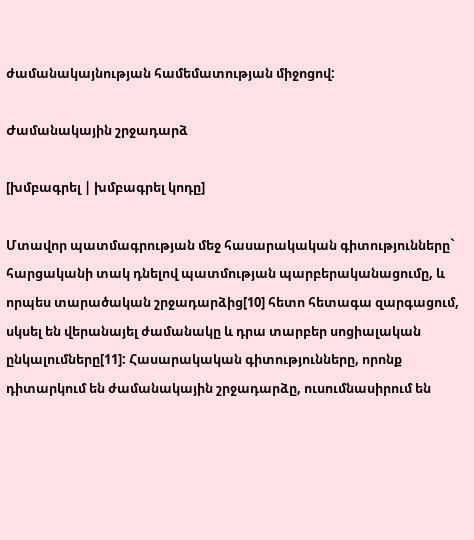ժամանակայնության համեմատության միջոցով:

Ժամանակային շրջադարձ

[խմբագրել | խմբագրել կոդը]

Մտավոր պատմագրության մեջ հասարակական գիտությունները` հարցականի տակ դնելով պատմության պարբերականացումը, և որպես տարածական շրջադարձից[10] հետո հետագա զարգացում, սկսել են վերանայել ժամանակը և դրա տարբեր սոցիալական ընկալումները[11]: Հասարակական գիտությունները, որոնք դիտարկում են ժամանակային շրջադարձը, ուսումնասիրում են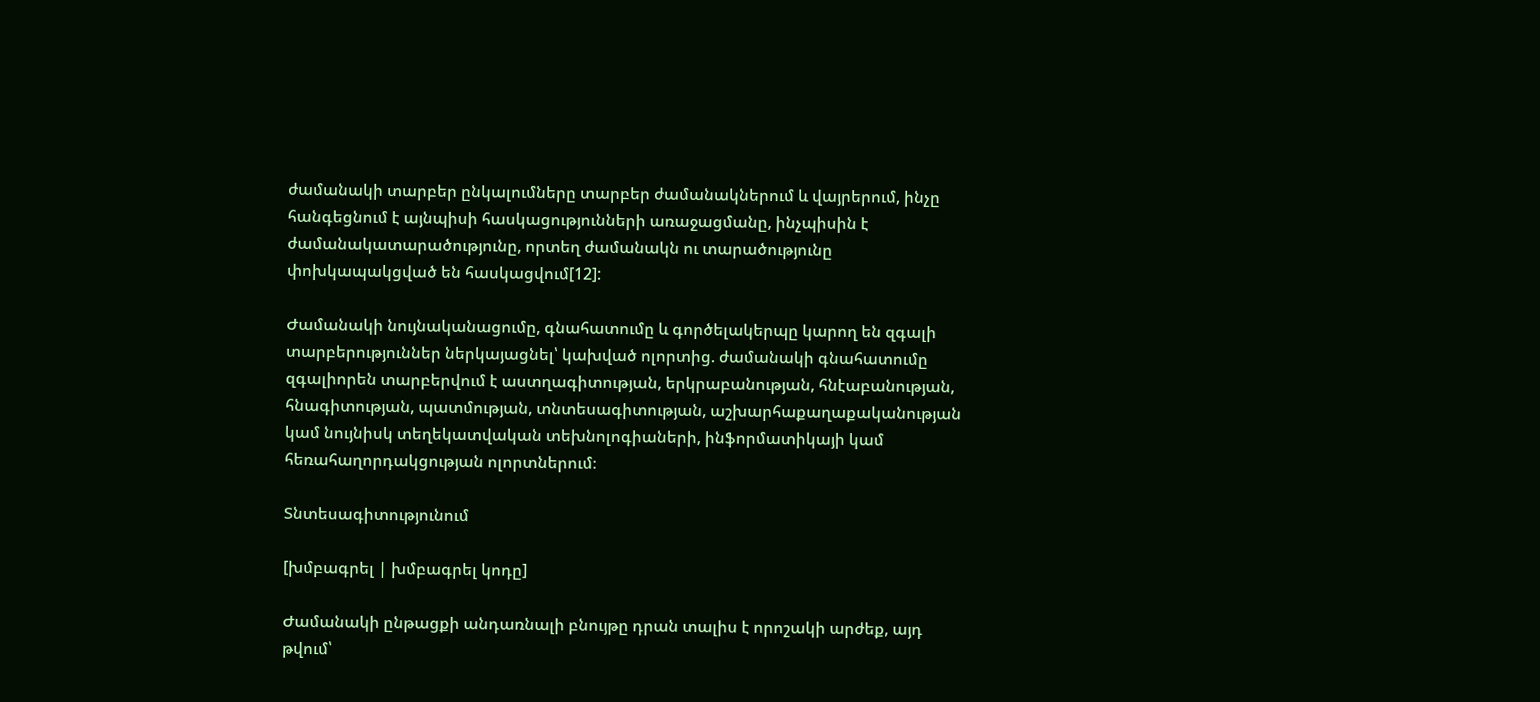ժամանակի տարբեր ընկալումները տարբեր ժամանակներում և վայրերում, ինչը հանգեցնում է այնպիսի հասկացությունների առաջացմանը, ինչպիսին է ժամանակատարածությունը, որտեղ ժամանակն ու տարածությունը փոխկապակցված են հասկացվում[12]:

Ժամանակի նույնականացումը, գնահատումը և գործելակերպը կարող են զգալի տարբերություններ ներկայացնել՝ կախված ոլորտից. ժամանակի գնահատումը զգալիորեն տարբերվում է աստղագիտության, երկրաբանության, հնէաբանության, հնագիտության, պատմության, տնտեսագիտության, աշխարհաքաղաքականության կամ նույնիսկ տեղեկատվական տեխնոլոգիաների, ինֆորմատիկայի կամ հեռահաղորդակցության ոլորտներում։

Տնտեսագիտությունում

[խմբագրել | խմբագրել կոդը]

Ժամանակի ընթացքի անդառնալի բնույթը դրան տալիս է որոշակի արժեք, այդ թվում՝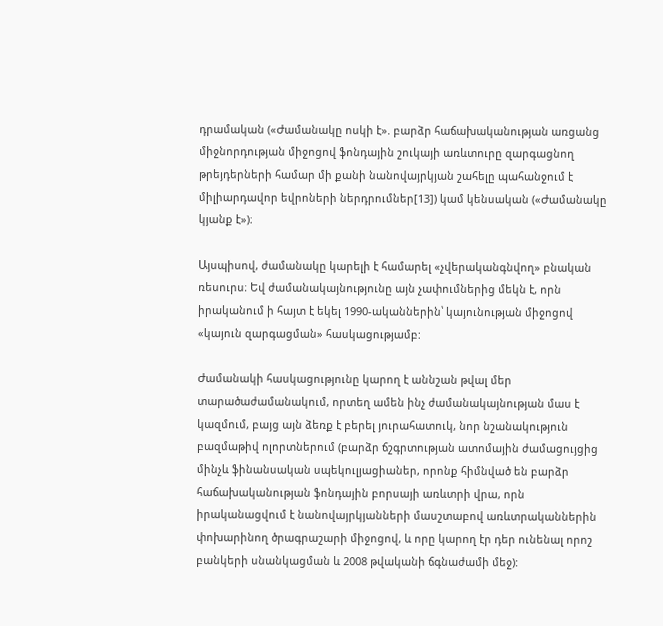դրամական («Ժամանակը ոսկի է». բարձր հաճախականության առցանց միջնորդության միջոցով ֆոնդային շուկայի առևտուրը զարգացնող թրեյդերների համար մի քանի նանովայրկյան շահելը պահանջում է միլիարդավոր եվրոների ներդրումներ[13]) կամ կենսական («Ժամանակը կյանք է»)։

Այսպիսով, ժամանակը կարելի է համարել «չվերականգնվող» բնական ռեսուրս։ Եվ ժամանակայնությունը այն չափումներից մեկն է, որն իրականում ի հայտ է եկել 1990-ականներին՝ կայունության միջոցով «կայուն զարգացման» հասկացությամբ:

Ժամանակի հասկացությունը կարող է աննշան թվալ մեր տարածաժամանակում, որտեղ ամեն ինչ ժամանակայնության մաս է կազմում, բայց այն ձեռք է բերել յուրահատուկ, նոր նշանակություն բազմաթիվ ոլորտներում (բարձր ճշգրտության ատոմային ժամացույցից մինչև ֆինանսական սպեկուլյացիաներ, որոնք հիմնված են բարձր հաճախականության ֆոնդային բորսայի առևտրի վրա, որն իրականացվում է նանովայրկյանների մասշտաբով առևտրականներին փոխարինող ծրագրաշարի միջոցով, և որը կարող էր դեր ունենալ որոշ բանկերի սնանկացման և 2008 թվականի ճգնաժամի մեջ):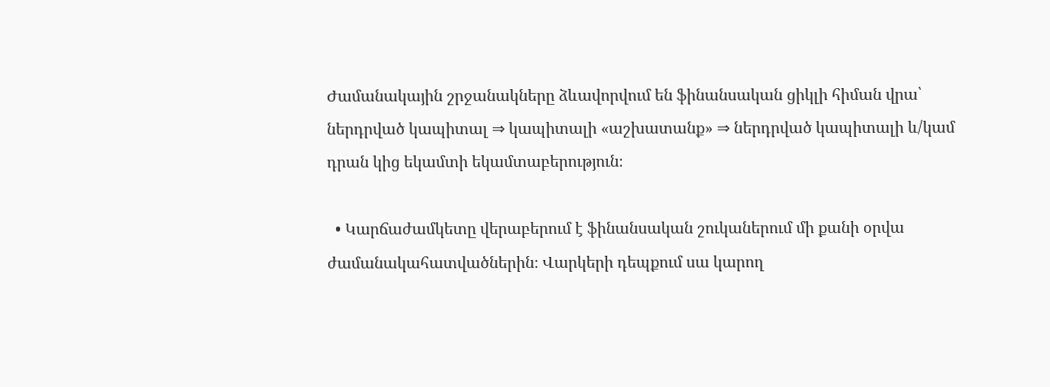Ժամանակային շրջանակները ձևավորվում են ֆինանսական ցիկլի հիման վրա՝ ներդրված կապիտալ ⇒ կապիտալի «աշխատանք» ⇒ ներդրված կապիտալի և/կամ դրան կից եկամտի եկամտաբերություն։

  • Կարճաժամկետը վերաբերում է ֆինանսական շուկաներում մի քանի օրվա ժամանակահատվածներին։ Վարկերի դեպքում սա կարող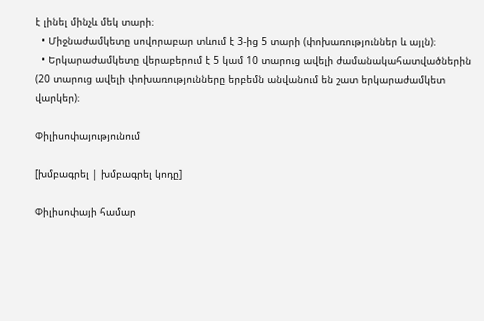է լինել մինչև մեկ տարի։
  • Միջնաժամկետը սովորաբար տևում է 3-ից 5 տարի (փոխառություններ և այլն)։
  • Երկարաժամկետը վերաբերում է 5 կամ 10 տարուց ավելի ժամանակահատվածներին (20 տարուց ավելի փոխառությունները երբեմն անվանում են շատ երկարաժամկետ վարկեր)։

Փիլիսոփայությունում

[խմբագրել | խմբագրել կոդը]

Փիլիսոփայի համար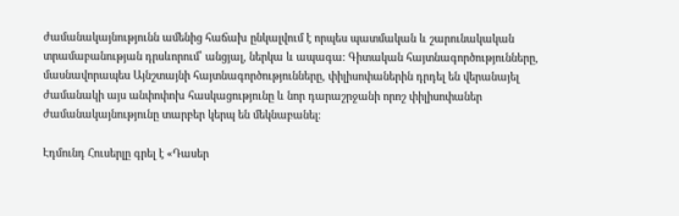ժամանակայնությունն ամենից հաճախ ընկալվում է որպես պատմական և շարունակական տրամաբանության դրսևորում՝ անցյալ, ներկա և ապագա: Գիտական հայտնագործությունները, մասնավորապես Այնշտայնի հայտնագործությունները, փիլիսոփաներին դրդել են վերանայել ժամանակի այս անփոփոխ հասկացությունը և նոր դարաշրջանի որոշ փիլիսոփաներ ժամանակայնությունը տարբեր կերպ են մեկնաբանել։

Էդմունդ Հուսերլը գրել է «Դասեր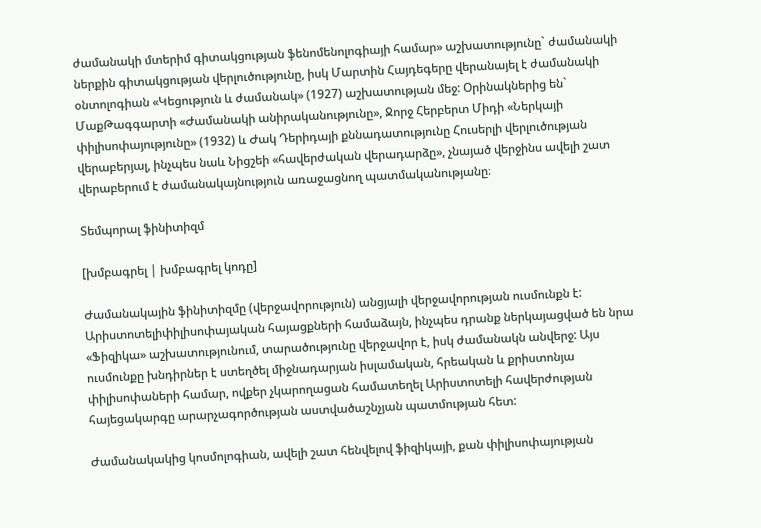ժամանակի մտերիմ գիտակցության ֆենոմենոլոգիայի համար» աշխատությունը` ժամանակի ներքին գիտակցության վերլուծությունը, իսկ Մարտին Հայդեգերը վերանայել է ժամանակի օնտոլոգիան «Կեցություն և ժամանակ» (1927) աշխատության մեջ: Օրինակներից են` ՄաքԹագգարտի «Ժամանակի անիրականությունը», Ջորջ Հերբերտ Միդի «Ներկայի փիլիսոփայությունը» (1932) և Ժակ Դերիդայի քննադատությունը Հուսերլի վերլուծության վերաբերյալ, ինչպես նաև Նիցշեի «հավերժական վերադարձը», չնայած վերջինս ավելի շատ վերաբերում է ժամանակայնություն առաջացնող պատմականությանը։

Տեմպորալ ֆինիտիզմ

[խմբագրել | խմբագրել կոդը]

Ժամանակային ֆինիտիզմը (վերջավորություն) անցյալի վերջավորության ուսմունքն է: Արիստոտելիփիլիսոփայական հայացքների համաձայն, ինչպես դրանք ներկայացված են նրա «Ֆիզիկա» աշխատությունում, տարածությունը վերջավոր է, իսկ ժամանակն անվերջ: Այս ուսմունքը խնդիրներ է ստեղծել միջնադարյան իսլամական, հրեական և քրիստոնյա փիլիսոփաների համար, ովքեր չկարողացան համատեղել Արիստոտելի հավերժության հայեցակարգը արարչագործության աստվածաշնչյան պատմության հետ:

Ժամանակակից կոսմոլոգիան, ավելի շատ հենվելով ֆիզիկայի, քան փիլիսոփայության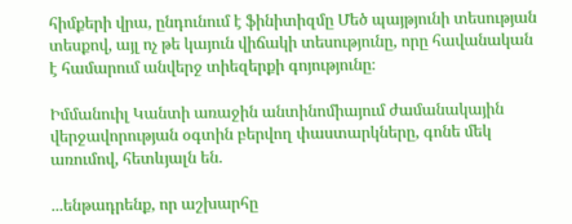հիմքերի վրա, ընդունում է ֆինիտիզմը Մեծ պայթյունի տեսության տեսքով, այլ ոչ թե կայուն վիճակի տեսությունը, որը հավանական է համարում անվերջ տիեզերքի գոյությունը։

Իմմանուիլ Կանտի առաջին անտինոմիայում ժամանակային վերջավորության օգտին բերվող փաստարկները, գոնե մեկ առումով, հետևյալն են.

...ենթադրենք, որ աշխարհը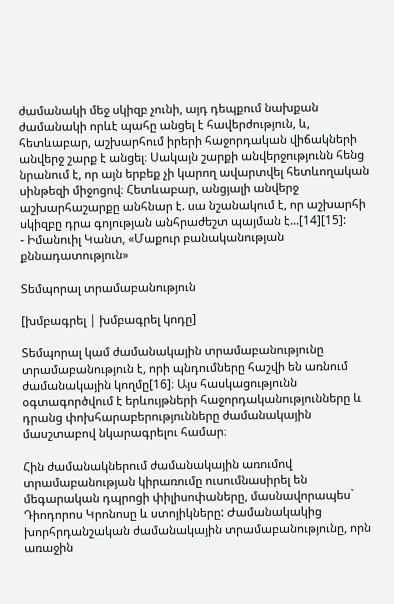ժամանակի մեջ սկիզբ չունի, այդ դեպքում նախքան ժամանակի որևէ պահը անցել է հավերժություն, և, հետևաբար, աշխարհում իրերի հաջորդական վիճակների անվերջ շարք է անցել։ Սակայն շարքի անվերջությունն հենց նրանում է, որ այն երբեք չի կարող ավարտվել հետևողական սինթեզի միջոցով։ Հետևաբար, անցյալի անվերջ աշխարհաշարքը անհնար է. սա նշանակում է, որ աշխարհի սկիզբը դրա գոյության անհրաժեշտ պայման է...[14][15]:
- Իմանուիլ Կանտ, «Մաքուր բանականության քննադատություն»

Տեմպորալ տրամաբանություն

[խմբագրել | խմբագրել կոդը]

Տեմպորալ կամ ժամանակային տրամաբանությունը տրամաբանություն է, որի պնդումները հաշվի են առնում ժամանակային կողմը[16]։ Այս հասկացությունն օգտագործվում է երևույթների հաջորդականությունները և դրանց փոխհարաբերությունները ժամանակային մասշտաբով նկարագրելու համար։

Հին ժամանակներում ժամանակային առումով տրամաբանության կիրառումը ուսումնասիրել են մեգարական դպրոցի փիլիսոփաները, մասնավորապես` Դիոդորոս Կրոնոսը և ստոյիկները: Ժամանակակից խորհրդանշական ժամանակային տրամաբանությունը, որն առաջին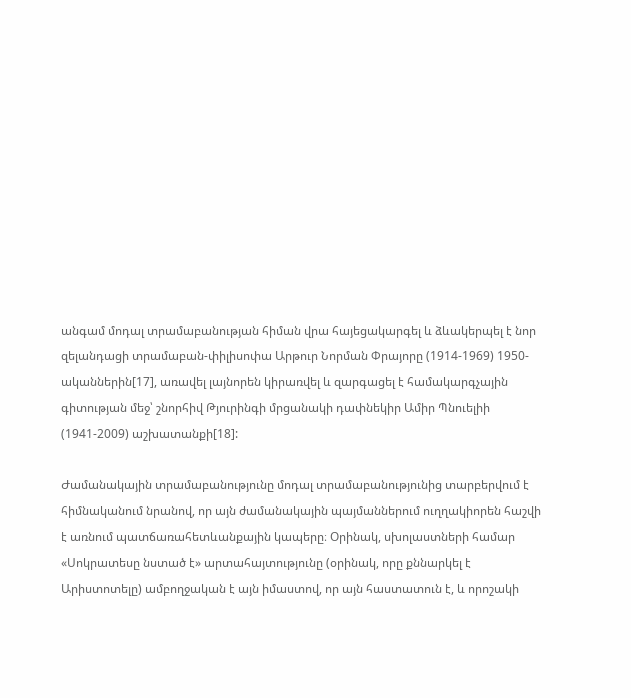անգամ մոդալ տրամաբանության հիման վրա հայեցակարգել և ձևակերպել է նոր զելանդացի տրամաբան-փիլիսոփա Արթուր Նորման Փրայորը (1914-1969) 1950-ականներին[17], առավել լայնորեն կիրառվել և զարգացել է համակարգչային գիտության մեջ՝ շնորհիվ Թյուրինգի մրցանակի դափնեկիր Ամիր Պնուելիի (1941-2009) աշխատանքի[18]:

Ժամանակային տրամաբանությունը մոդալ տրամաբանությունից տարբերվում է հիմնականում նրանով, որ այն ժամանակային պայմաններում ուղղակիորեն հաշվի է առնում պատճառահետևանքային կապերը։ Օրինակ, սխոլաստների համար «Սոկրատեսը նստած է» արտահայտությունը (օրինակ, որը քննարկել է Արիստոտելը) ամբողջական է այն իմաստով, որ այն հաստատուն է, և որոշակի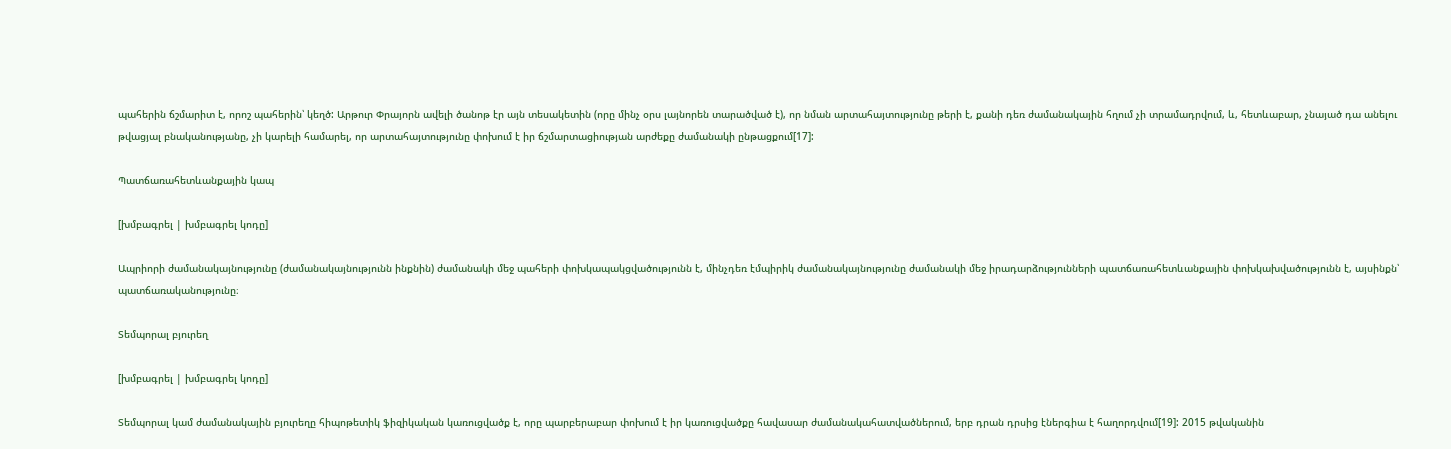պահերին ճշմարիտ է, որոշ պահերին՝ կեղծ: Արթուր Փրայորն ավելի ծանոթ էր այն տեսակետին (որը մինչ օրս լայնորեն տարածված է), որ նման արտահայտությունը թերի է, քանի դեռ ժամանակային հղում չի տրամադրվում, և, հետևաբար, չնայած դա անելու թվացյալ բնականությանը, չի կարելի համարել, որ արտահայտությունը փոխում է իր ճշմարտացիության արժեքը ժամանակի ընթացքում[17]:

Պատճառահետևանքային կապ

[խմբագրել | խմբագրել կոդը]

Ապրիորի ժամանակայնությունը (ժամանակայնությունն ինքնին) ժամանակի մեջ պահերի փոխկապակցվածությունն է, մինչդեռ էմպիրիկ ժամանակայնությունը ժամանակի մեջ իրադարձությունների պատճառահետևանքային փոխկախվածությունն է, այսինքն՝ պատճառականությունը։

Տեմպորալ բյուրեղ

[խմբագրել | խմբագրել կոդը]

Տեմպորալ կամ ժամանակային բյուրեղը հիպոթետիկ ֆիզիկական կառուցվածք է, որը պարբերաբար փոխում է իր կառուցվածքը հավասար ժամանակահատվածներում, երբ դրան դրսից էներգիա է հաղորդվում[19]: 2015 թվականին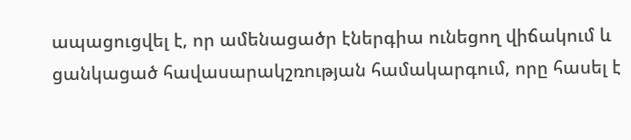ապացուցվել է, որ ամենացածր էներգիա ունեցող վիճակում և ցանկացած հավասարակշռության համակարգում, որը հասել է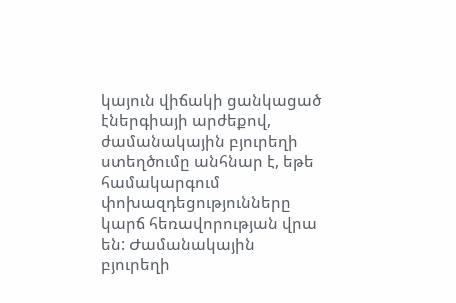կայուն վիճակի ցանկացած էներգիայի արժեքով, ժամանակային բյուրեղի ստեղծումը անհնար է, եթե համակարգում փոխազդեցությունները կարճ հեռավորության վրա են: Ժամանակային բյուրեղի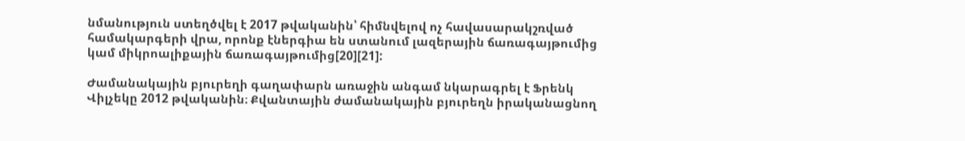նմանություն ստեղծվել է 2017 թվականին՝ հիմնվելով ոչ հավասարակշռված համակարգերի վրա, որոնք էներգիա են ստանում լազերային ճառագայթումից կամ միկրոալիքային ճառագայթումից[20][21]:

Ժամանակային բյուրեղի գաղափարն առաջին անգամ նկարագրել է Ֆրենկ Վիլչեկը 2012 թվականին։ Քվանտային ժամանակային բյուրեղն իրականացնող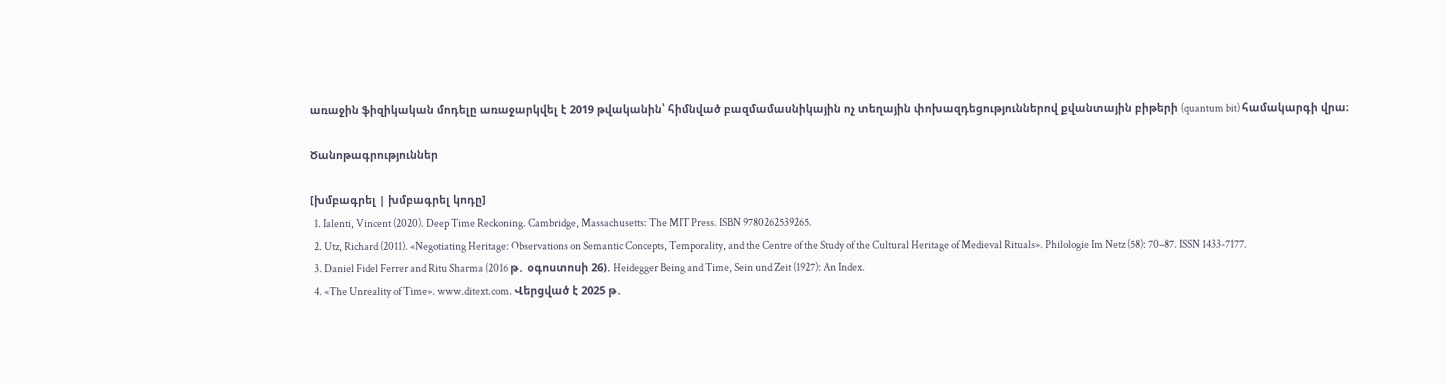առաջին ֆիզիկական մոդելը առաջարկվել է 2019 թվականին՝ հիմնված բազմամասնիկային ոչ տեղային փոխազդեցություններով քվանտային բիթերի (quantum bit) համակարգի վրա։

Ծանոթագրություններ

[խմբագրել | խմբագրել կոդը]
  1. Ialenti, Vincent (2020). Deep Time Reckoning. Cambridge, Massachusetts: The MIT Press. ISBN 9780262539265.
  2. Utz, Richard (2011). «Negotiating Heritage: Observations on Semantic Concepts, Temporality, and the Centre of the Study of the Cultural Heritage of Medieval Rituals». Philologie Im Netz (58): 70–87. ISSN 1433-7177.
  3. Daniel Fidel Ferrer and Ritu Sharma (2016 թ․ օգոստոսի 26). Heidegger Being and Time, Sein und Zeit (1927): An Index.
  4. «The Unreality of Time». www.ditext.com. Վերցված է 2025 թ․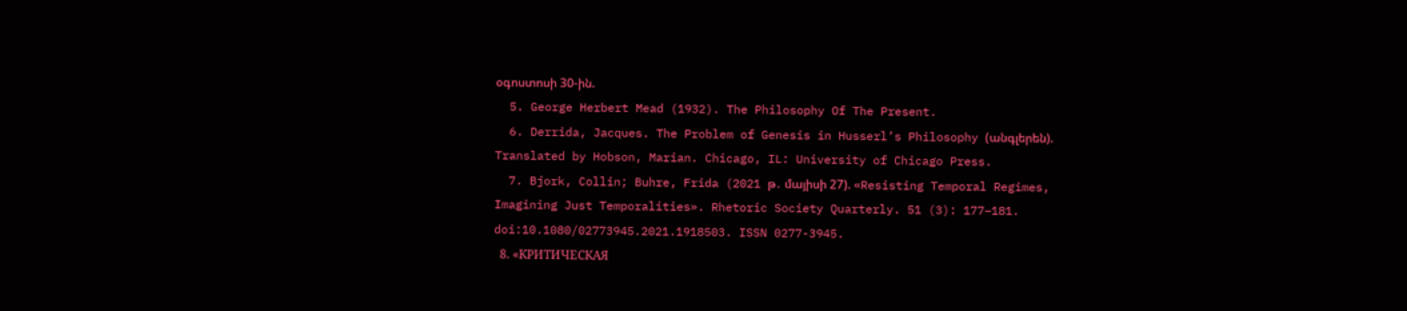օգոստոսի 30-ին.
  5. George Herbert Mead (1932). The Philosophy Of The Present.
  6. Derrida, Jacques. The Problem of Genesis in Husserl’s Philosophy (անգլերեն). Translated by Hobson, Marian. Chicago, IL: University of Chicago Press.
  7. Bjork, Collin; Buhre, Frida (2021 թ․ մայիսի 27). «Resisting Temporal Regimes, Imagining Just Temporalities». Rhetoric Society Quarterly. 51 (3): 177–181. doi:10.1080/02773945.2021.1918503. ISSN 0277-3945.
  8. «КРИТИЧЕСКАЯ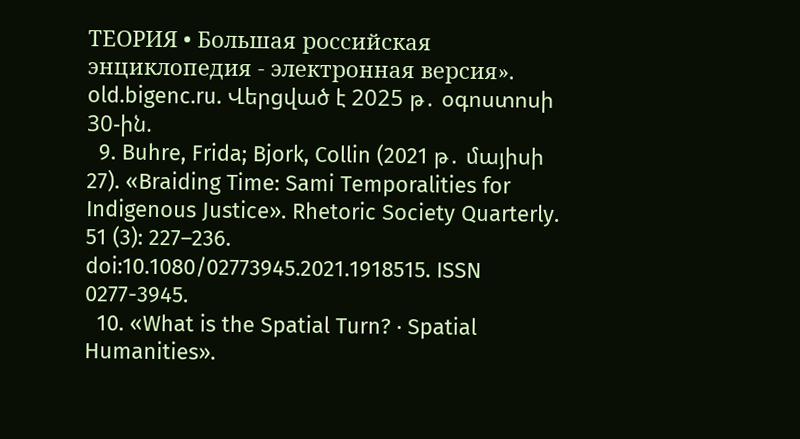ТЕОРИЯ • Большая российская энциклопедия - электронная версия». old.bigenc.ru. Վերցված է 2025 թ․ օգոստոսի 30-ին.
  9. Buhre, Frida; Bjork, Collin (2021 թ․ մայիսի 27). «Braiding Time: Sami Temporalities for Indigenous Justice». Rhetoric Society Quarterly. 51 (3): 227–236. doi:10.1080/02773945.2021.1918515. ISSN 0277-3945.
  10. «What is the Spatial Turn? · Spatial Humanities».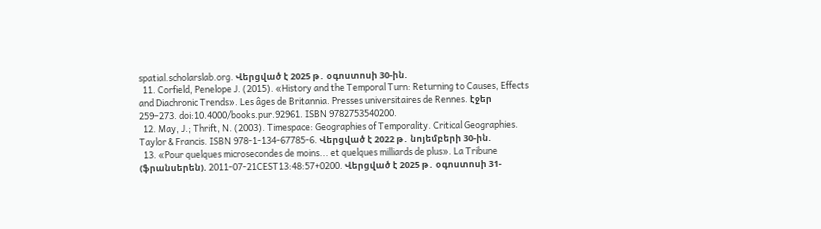spatial.scholarslab.org. Վերցված է 2025 թ․ օգոստոսի 30-ին.
  11. Corfield, Penelope J. (2015). «History and the Temporal Turn: Returning to Causes, Effects and Diachronic Trends». Les âges de Britannia. Presses universitaires de Rennes. էջեր 259–273. doi:10.4000/books.pur.92961. ISBN 9782753540200.
  12. May, J.; Thrift, N. (2003). Timespace: Geographies of Temporality. Critical Geographies. Taylor & Francis. ISBN 978-1-134-67785-6. Վերցված է 2022 թ․ նոյեմբերի 30-ին.
  13. «Pour quelques microsecondes de moins... et quelques milliards de plus». La Tribune (ֆրանսերեն). 2011-07-21CEST13:48:57+0200. Վերցված է 2025 թ․ օգոստոսի 31-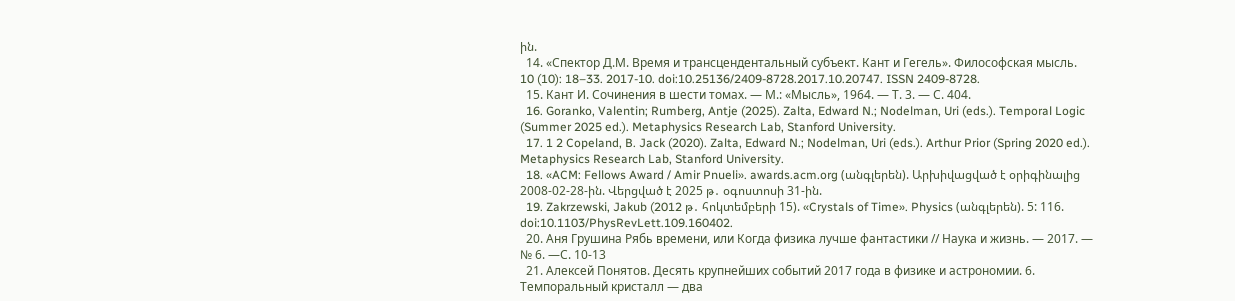ին.
  14. «Спектор Д.М. Время и трансцендентальный субъект. Кант и Гегель». Философская мысль. 10 (10): 18–33. 2017-10. doi:10.25136/2409-8728.2017.10.20747. ISSN 2409-8728.
  15. Кант И. Сочинения в шести томах. — М.: «Мысль», 1964. — Т. 3. — С. 404.
  16. Goranko, Valentin; Rumberg, Antje (2025). Zalta, Edward N.; Nodelman, Uri (eds.). Temporal Logic (Summer 2025 ed.). Metaphysics Research Lab, Stanford University.
  17. 1 2 Copeland, B. Jack (2020). Zalta, Edward N.; Nodelman, Uri (eds.). Arthur Prior (Spring 2020 ed.). Metaphysics Research Lab, Stanford University.
  18. «ACM: Fellows Award / Amir Pnueli». awards.acm.org (անգլերեն). Արխիվացված է օրիգինալից 2008-02-28-ին. Վերցված է 2025 թ․ օգոստոսի 31-ին.
  19. Zakrzewski, Jakub (2012 թ․ հոկտեմբերի 15). «Crystals of Time». Physics (անգլերեն). 5: 116. doi:10.1103/PhysRevLett.109.160402.
  20. Аня Грушина Рябь времени, или Когда физика лучше фантастики // Наука и жизнь. — 2017. — № 6. —С. 10-13
  21. Алексей Понятов. Десять крупнейших событий 2017 года в физике и астрономии. 6. Темпоральный кристалл — два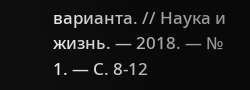варианта. // Наука и жизнь. — 2018. — № 1. — С. 8-12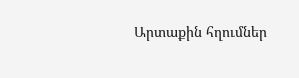Արտաքին հղումներ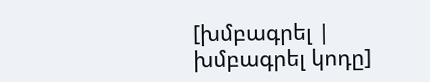[խմբագրել | խմբագրել կոդը]